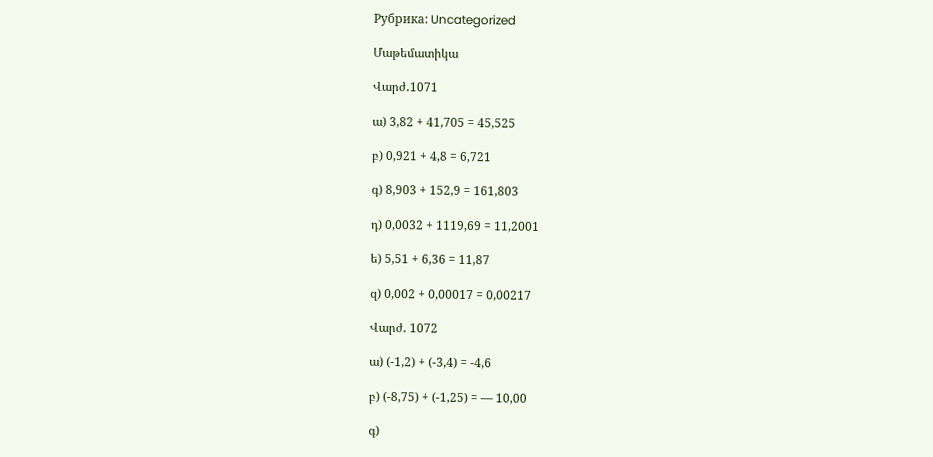Рубрика: Uncategorized

Մաթեմատիկա

Վարժ․1071

ա) 3,82 + 41,705 = 45,525

բ) 0,921 + 4,8 = 6,721

գ) 8,903 + 152,9 = 161,803

դ) 0,0032 + 1119,69 = 11,2001

ե) 5,51 + 6,36 = 11,87

զ) 0,002 + 0,00017 = 0,00217

Վարժ․ 1072

ա) (-1,2) + (-3,4) = -4,6

բ) (-8,75) + (-1,25) = — 10,00

գ)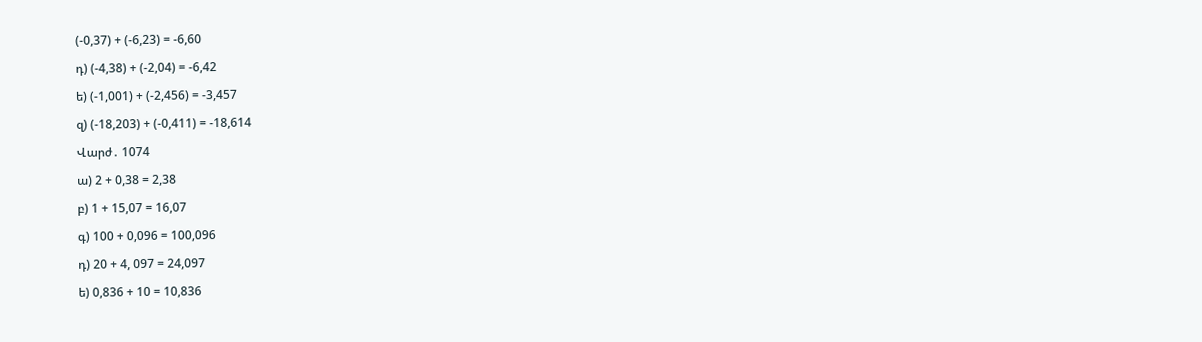(-0,37) + (-6,23) = -6,60

դ) (-4,38) + (-2,04) = -6,42

ե) (-1,001) + (-2,456) = -3,457

զ) (-18,203) + (-0,411) = -18,614

Վարժ․ 1074

ա) 2 + 0,38 = 2,38

բ) 1 + 15,07 = 16,07

գ) 100 + 0,096 = 100,096

դ) 20 + 4, 097 = 24,097

ե) 0,836 + 10 = 10,836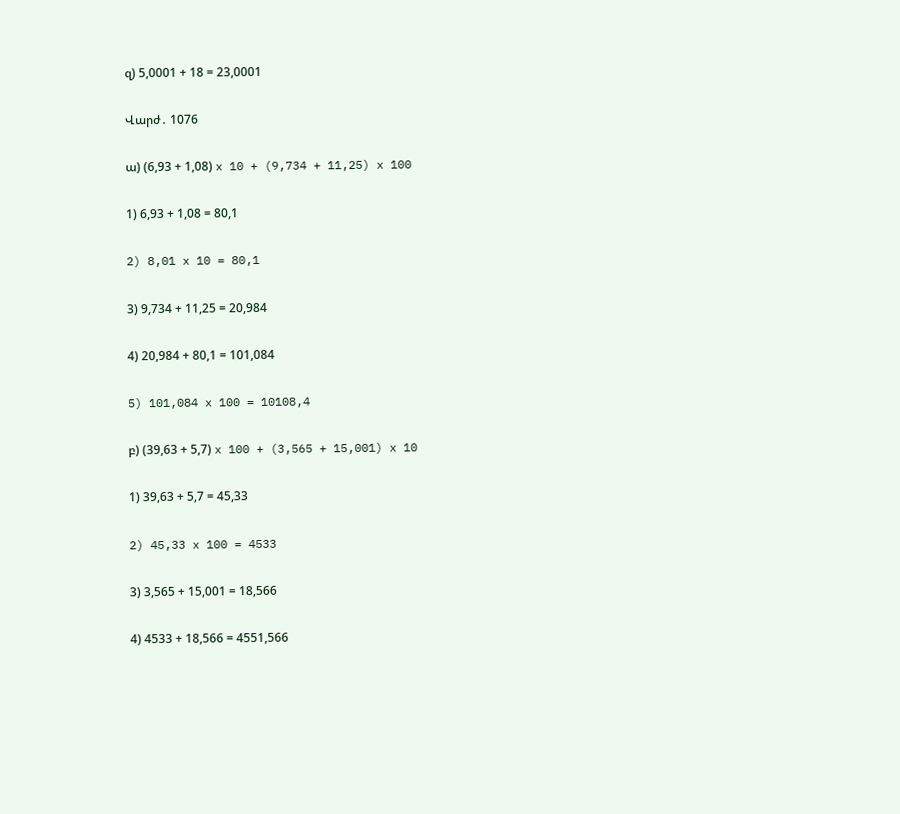զ) 5,0001 + 18 = 23,0001

Վարժ․ 1076

ա) (6,93 + 1,08) x 10 + (9,734 + 11,25) x 100

1) 6,93 + 1,08 = 80,1

2) 8,01 x 10 = 80,1

3) 9,734 + 11,25 = 20,984

4) 20,984 + 80,1 = 101,084

5) 101,084 x 100 = 10108,4

բ) (39,63 + 5,7) x 100 + (3,565 + 15,001) x 10

1) 39,63 + 5,7 = 45,33

2) 45,33 x 100 = 4533

3) 3,565 + 15,001 = 18,566

4) 4533 + 18,566 = 4551,566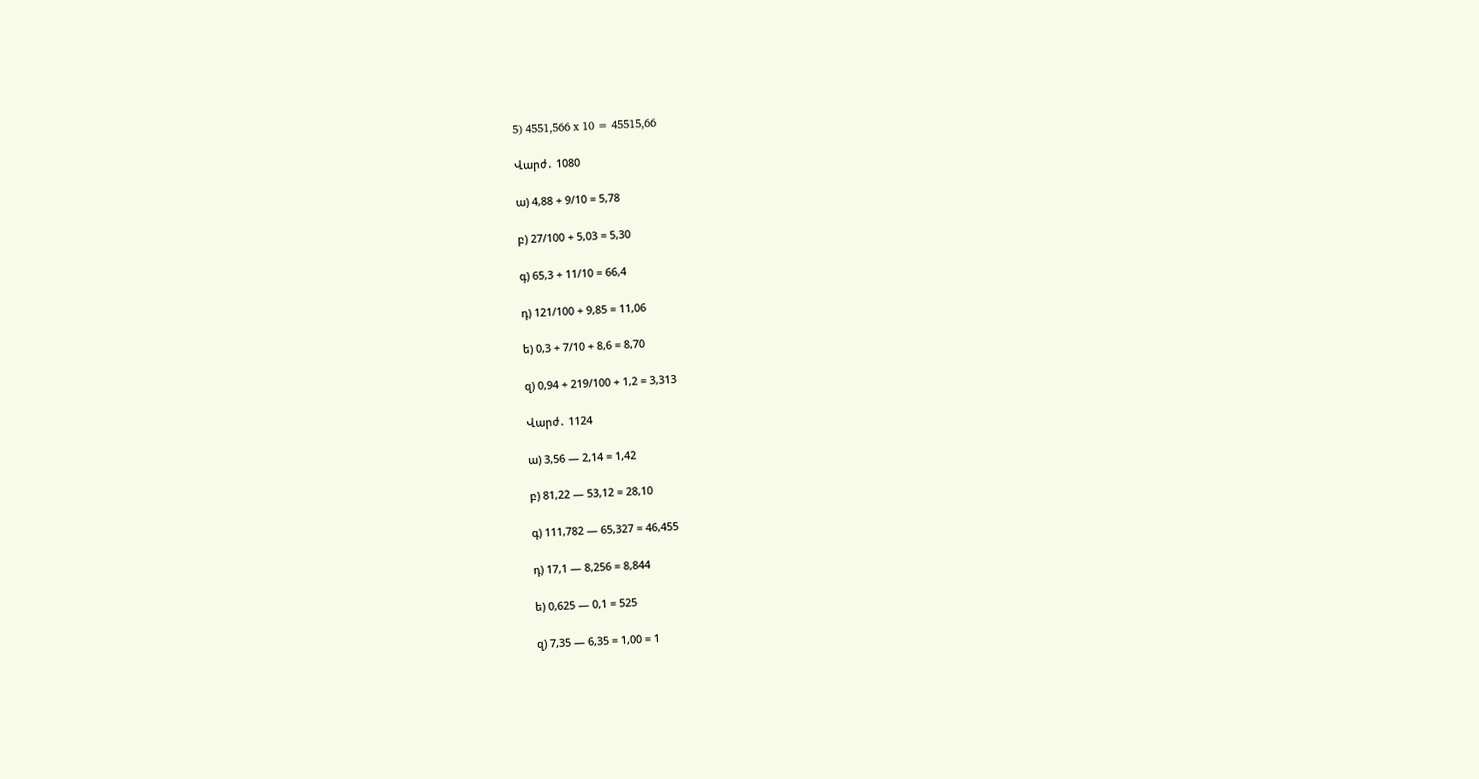5) 4551,566 x 10 = 45515,66

Վարժ․ 1080

ա) 4,88 + 9/10 = 5,78

բ) 27/100 + 5,03 = 5,30

գ) 65,3 + 11/10 = 66,4

դ) 121/100 + 9,85 = 11,06

ե) 0,3 + 7/10 + 8,6 = 8,70

զ) 0,94 + 219/100 + 1,2 = 3,313

Վարժ․ 1124

ա) 3,56 — 2,14 = 1,42

բ) 81,22 — 53,12 = 28,10

գ) 111,782 — 65,327 = 46,455

դ) 17,1 — 8,256 = 8,844

ե) 0,625 — 0,1 = 525

զ) 7,35 — 6,35 = 1,00 = 1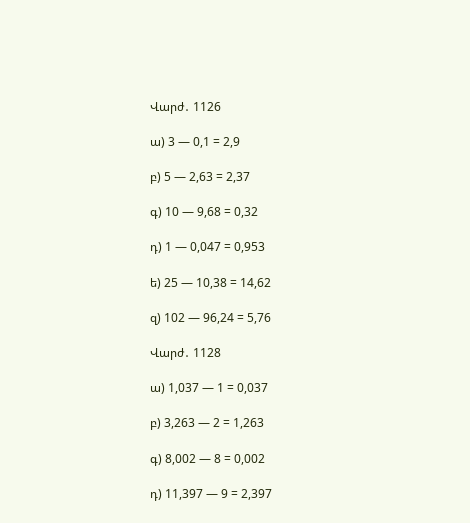Վարժ․ 1126

ա) 3 — 0,1 = 2,9

բ) 5 — 2,63 = 2,37

գ) 10 — 9,68 = 0,32

դ) 1 — 0,047 = 0,953

ե) 25 — 10,38 = 14,62

զ) 102 — 96,24 = 5,76

Վարժ․ 1128

ա) 1,037 — 1 = 0,037

բ) 3,263 — 2 = 1,263

գ) 8,002 — 8 = 0,002

դ) 11,397 — 9 = 2,397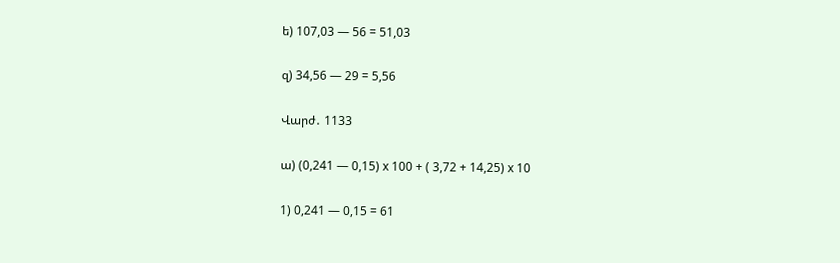ե) 107,03 — 56 = 51,03

զ) 34,56 — 29 = 5,56

Վարժ․ 1133

ա) (0,241 — 0,15) x 100 + ( 3,72 + 14,25) x 10

1) 0,241 — 0,15 = 61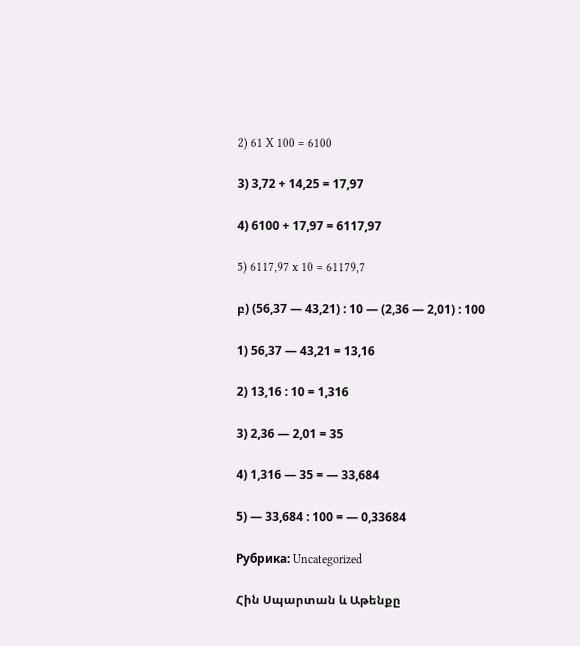2) 61 X 100 = 6100

3) 3,72 + 14,25 = 17,97

4) 6100 + 17,97 = 6117,97

5) 6117,97 x 10 = 61179,7

բ) (56,37 — 43,21) : 10 — (2,36 — 2,01) : 100

1) 56,37 — 43,21 = 13,16

2) 13,16 : 10 = 1,316

3) 2,36 — 2,01 = 35

4) 1,316 — 35 = — 33,684

5) — 33,684 : 100 = — 0,33684

Рубрика: Uncategorized

Հին Սպարտան և Աթենքը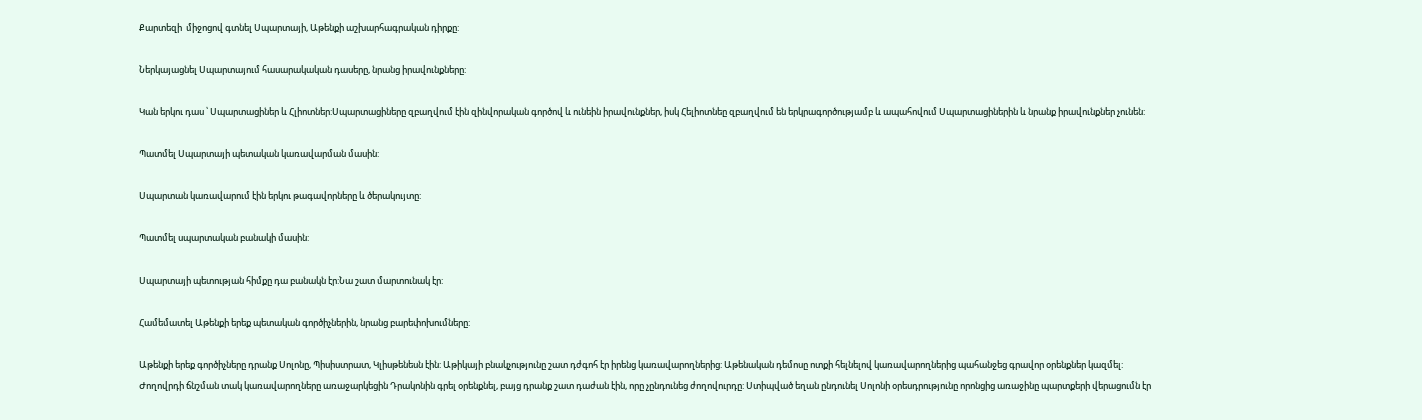Քարտեզի  միջոցով գտնել Սպարտայի, Աթենքի աշխարհագրական դիրքը:

Ներկայացնել Սպարտայում հասարակական դասերը, նրանց իրավունքները:

Կան երկու դաս ՝ Սպարտացիներ և Հլիոտներ:Սպարտացիները զբաղվում էին զինվորական գործով և ունեին իրավունքներ, իսկ Հելիոտնեը զբաղվում են երկրագործությամբ և ապահովում Սպարտացիներին և նրանք իրավունքներ չունեն:

Պատմել Սպարտայի պետական կառավարման մասին:

Սպարտան կառավարում էին երկու թագավորները և ծերակույտը:

Պատմել սպարտական բանակի մասին:

Սպարտայի պետության հիմքը դա բանակն էր:Նա շատ մարտունակ էր:

Համեմատել Աթենքի երեք պետական գործիչներին, նրանց բարեփոխումները:

Աթենքի երեք գործիչները դրանք Սոլոնը, Պիսիստրատ, Կլիսթենեսն էին: Աթիկայի բնակչությունը շատ դժգոհ էր իրենց կառավարողներից: Աթենական դեմոսը ոտքի հելնելով կառավարողներից պահանջեց գրավոր օրենքներ կազմել: Ժողովրդի ճնշման տակ կառավարողները առաջարկեցին Դրակոնին գրել օրենքնել, բայց դրանք շատ դաժան էին, որը չընդունեց ժողովուրդը: Ստիպված եղան ընդունել Սոլոնի օրեսդրությունը որոնցից առաջինը պարտքերի վերացումն էր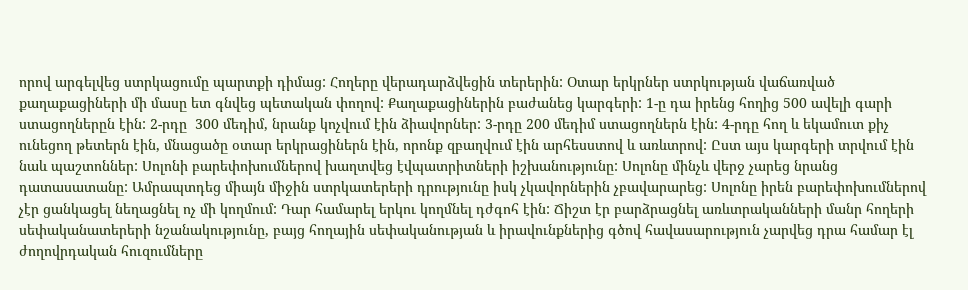որով արգելվեց ստրկացումը պարտքի դիմաց: Հողերը վերադարձվեցին տերերին: Օտար երկրներ ստրկության վաճառված քաղաքացիների մի մասը ետ գնվեց պետական փողով: Քաղաքացիներին բաժանեց կարգերի: 1-ը դա իրենց հողից 500 ավելի գարի ստացողներըն էին: 2-րդը  300 մեդիմ, նրանք կոչվում էին ձիավորներ: 3-րդը 200 մեդիմ ստացողներն էին: 4-րդը հող և եկամուտ քիչ ունեցող թետերն էին, մնացածը օտար երկրացիներն էին, որոնք զբաղվում էին արհեսստով և առևտրով: Ըստ այս կարգերի տրվում էին նաև պաշտոններ: Սոլոնի բարեփոխումներով խաղտվեց էվպատրիտների իշխանությունը: Սոլոնը մինչև վերջ չարեց նրանց դատասատանը: Ամրապտդեց միայն միջին ստրկատերերի դրությունը իսկ չկավորներին չբավարարեց: Սոլոնը իրեն բարեփոխումներով չէր ցանկացել նեղացնել ոչ մի կողմում: Դար համարել երկու կողմնել դժգոհ էին: Ճիշտ էր բարձրացնել առևտրականների մանր հողերի սեփականատերերի նշանակությունը, բայց հողային սեփականության և իրավունքներից գծով հավասարություն չարվեց դրա համար էլ ժողովրդական հուզումները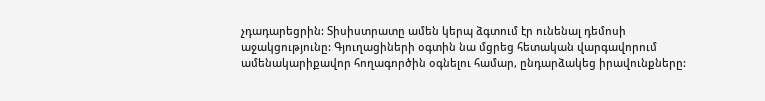չդադարեցրին: Տիսիստրատը ամեն կերպ ձգտում էր ունենալ դեմոսի աջակցությունը: Գյուղացիների օգտին նա մցրեց հետական վարգավորում ամենակարիքավոր հողագործին օգնելու համար, ընդարձակեց իրավունքները: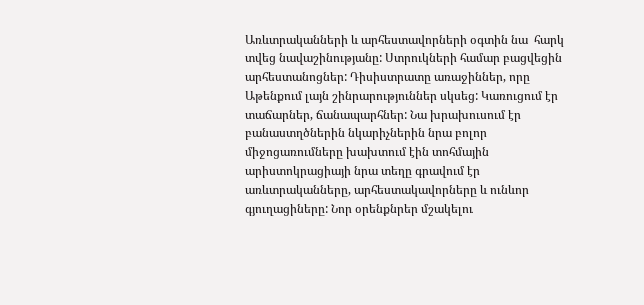Առևտրականների և արհեստավորների օգտին նա  հարկ տվեց նավաշինությանը: Ստրուկների համար բացվեցին արհեստանոցներ: Դիսիստրատը առաջիններ, որը Աթենքում լայն շինրարություններ սկսեց: Կառուցում էր տաճարներ, ճանապարհներ: Նա խրախուսում էր բանաստղծներին նկարիչներին նրա բոլոր միջոցառումները խախտում էին տոհմային արիստոկրացիայի նրա տեղը գրավում էր առևտրականները, արհեստակավորները և ունևոր գյուղացիները: Նոր օրենքնրեր մշակելու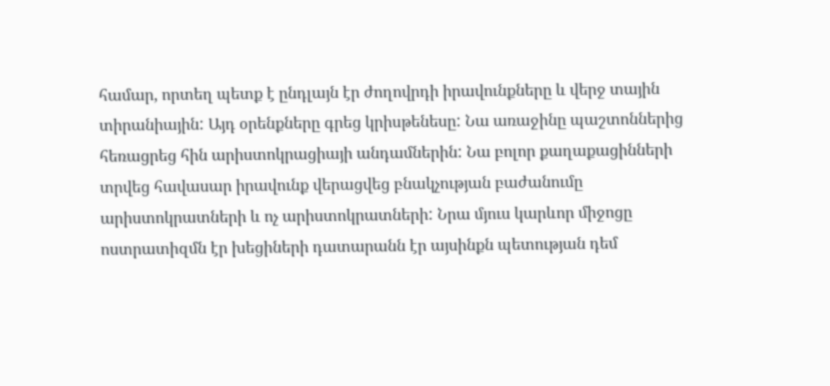համար, որտեղ պետք է ընդլայն էր ժողովրդի իրավունքները և վերջ տային տիրանիային: Այդ օրենքները գրեց կրիսթենեսը: Նա առաջինը պաշտոններից հեռացրեց հին արիստոկրացիայի անդամներին: Նա բոլոր քաղաքացինների տրվեց հավասար իրավունք վերացվեց բնակչության բաժանումը արիստոկրատների և ոչ արիստոկրատների: Նրա մյուս կարևոր միջոցը ոստրատիզմն էր խեցիների դատարանն էր այսինքն պետության դեմ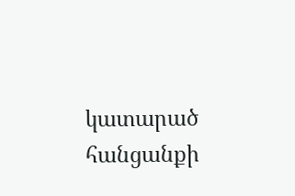կատարած հանցանքի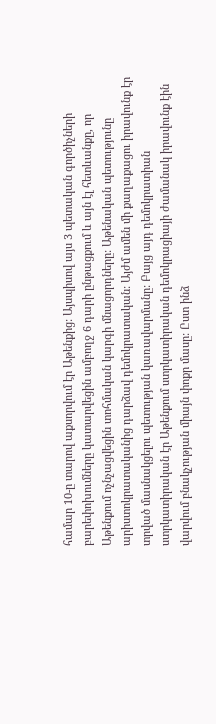համար 10-ը տարով աքսորվում էր Աթենքից: Այսպիսով այս 3 պետական գործիչների բարեփոխումները կատարվեցին ամբողջ 6 դարի ընթացքում և այն էլ հետևանքը, որ Աթենքում ոչնչացվեցին տոհմական կարգի մնացորդները: Աթենական պետությունը  արիստոկրատականից դարձավ դեմոկրատական: Այժմ ամեն մի քաղաքացու իրավունք էր տրված մասնակցելու պետության կառավարմանը: Բայց այդ դեմոկրատիան ստրկատիրական էր Աթենքում ստրկատիրական դեմոկրացիայի ժամանակ իրավունք էին վարվում բնակչության միայն փոքր մասը: Ըստ ինձ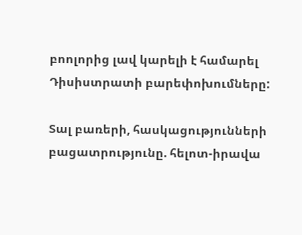բոոլորից լավ կարելի է համարել Դիսիստրատի բարեփոխումները:

Տալ բառերի, հասկացությունների բացատրությունը. հելոտ-իրավա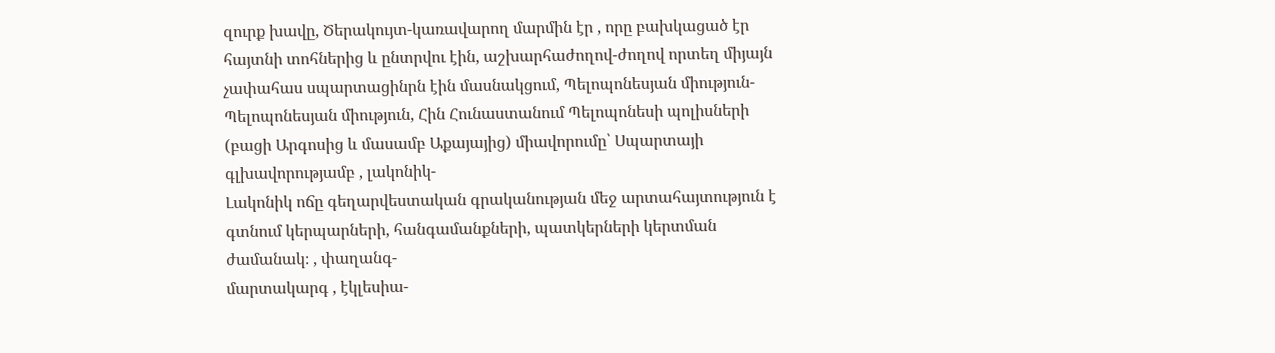զուրք խավը, Ծերակույտ-կառավարող մարմին էր , որը բախկացած էր հայտնի տոհներից և ընտրվու էին, աշխարհաժողով-ժողով որտեղ միյայն չափահաս սպարտացինրն էին մասնակցում, Պելոպոնեսյան միություն-
Պելոպոնեսյան միություն, Հին Հունաստանում Պելոպոնեսի պոլիսների (բացի Արգոսից և մասամբ Աքայայից) միավորումը՝ Սպարտայի գլխավորությամբ , լակոնիկ-
Լակոնիկ ոճը գեղարվեստական գրականության մեջ արտահայտություն է գտնում կերպարների, հանգամանքների, պատկերների կերտման ժամանակ։ , փաղանգ-
մարտակարգ , էկլեսիա-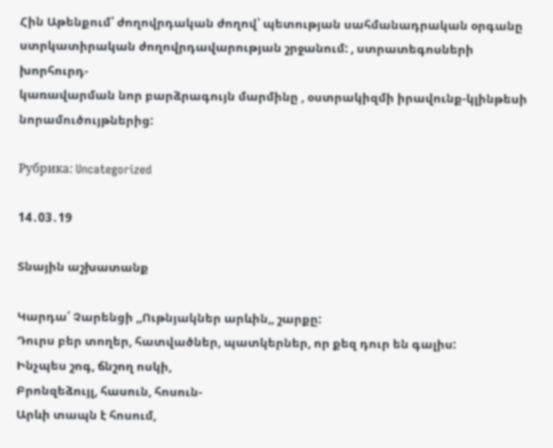Հին Աթենքում՝ ժողովրդական ժողով՝ պետության սահմանադրական օրգանը ստրկատիրական ժողովրդավարության շրջանում: , ստրատեգոսների խորհուրդ-
կառավարման նոր բարձրագույն մարմինը , օստրակիզմի իրավունք-կլինթեսի նորամուծույթներից:

Рубрика: Uncategorized

14․03․19

Տնային աշխատանք

Կարդա՛ Չարենցի ,,Ութնյակներ արևին,, շարքը:
Դուրս բեր տողեր, հատվածներ, պատկերներ, որ քեզ դուր են գալիս:
Ինչպես շոգ, ճնշող ոսկի,
Բրոնզեձույլ, հասուն, հոսուն-
Արևի տապն է հոսում,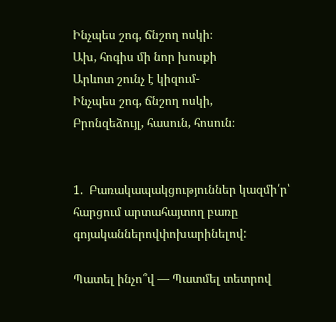Ինչպես շոգ, ճնշող ոսկի։
Ախ, հոգիս մի նոր խոսքի
Արևոտ շունչ է կիզում-
Ինչպես շոգ, ճնշող ոսկի,
Բրոնզեձույլ, հասուն, հոսուն։


1.  Բառակապակցություններ կազմի՛ր՝ հարցում արտահայտող բառը գոյականներովփոխարինելով:

Պատել ինչո՞վ — Պատմել տետրով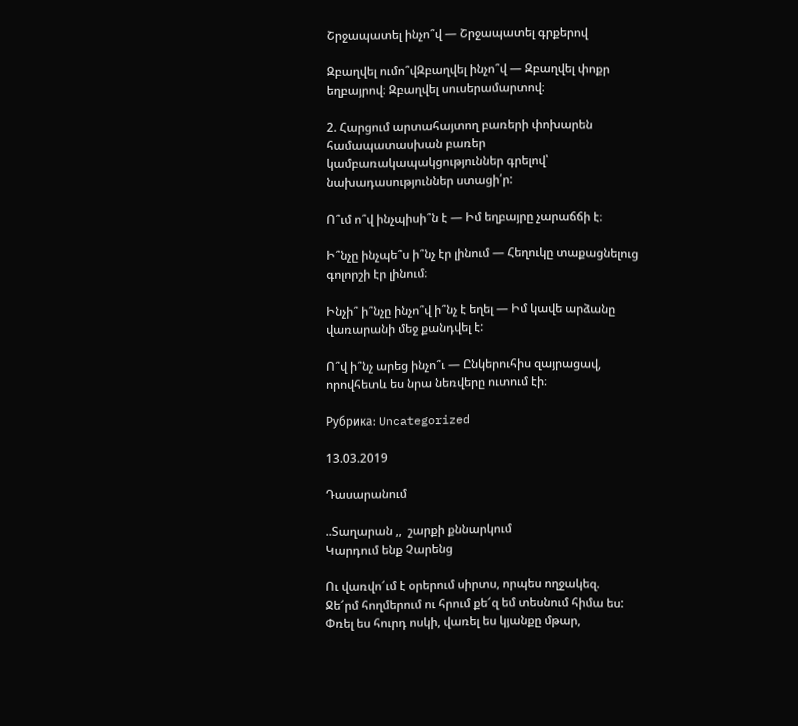Շրջապատել ինչո՞վ — Շրջապատել գրքերով

Զբաղվել ումո՞վԶբաղվել ինչո՞վ — Զբաղվել փոքր եղբայրով։ Զբաղվել սուսերամարտով։

2. Հարցում արտահայտող բառերի փոխարեն համապատասխան բառեր կամբառակապակցություններ գրելով՝ նախադասություններ ստացի՛ր:

Ո՞ւմ ո՞վ ինչպիսի՞ն է — Իմ եղբայրը չարաճճի է։

Ի՞նչը ինչպե՞ս ի՞նչ էր լինում — Հեղուկը տաքացնելուց գոլորշի էր լինում։

Ինչի՞ ի՞նչը ինչո՞վ ի՞նչ է եղել — Իմ կավե արձանը վառարանի մեջ քանդվել է:

Ո՞վ ի՞նչ արեց ինչո՞ւ — Ընկերուհիս զայրացավ, որովհետև ես նրա նեռվերը ուտում էի։

Рубрика: Uncategorized

13.03.2019

Դասարանում

..Տաղարան ,,  շարքի քննարկում
Կարդում ենք Չարենց

Ու վառվո՜ւմ է օրերում սիրտս, որպես ողջակեզ.
Ջե՜րմ հողմերում ու հրում քե՜զ եմ տեսնում հիմա ես:
Փռել ես հուրդ ոսկի, վառել ես կյանքը մթար,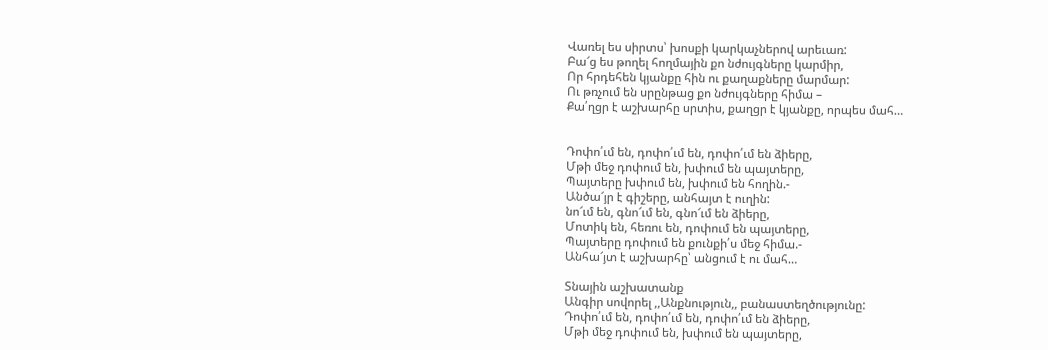Վառել ես սիրտս՝ խոսքի կարկաչներով արեւառ:
Բա՜ց ես թողել հողմային քո նժույգները կարմիր,
Որ հրդեհեն կյանքը հին ու քաղաքները մարմար:
Ու թռչում են սրընթաց քո նժույգները հիմա –
Քա՛ղցր է աշխարհը սրտիս, քաղցր է կյանքը, որպես մահ…


Դոփո՛ւմ են, դոփո՛ւմ են, դոփո՛ւմ են ձիերը,
Մթի մեջ դոփում են, խփում են պայտերը,
Պայտերը խփում են, խփում են հողին.-
Անծա՜յր է գիշերը, անհայտ է ուղին:
նո՜ւմ են, գնո՜ւմ են, գնո՜ւմ են ձիերը,
Մոտիկ են, հեռու են, դոփում են պայտերը,
Պայտերը դոփում են քունքի՛ս մեջ հիմա.-
Անհա՜յտ է աշխարհը՝ անցում է ու մահ…

Տնային աշխատանք
Անգիր սովորել ,,Անքնություն,, բանաստեղծությունը:
Դոփո՛ւմ են, դոփո՛ւմ են, դոփո՛ւմ են ձիերը,
Մթի մեջ դոփում են, խփում են պայտերը,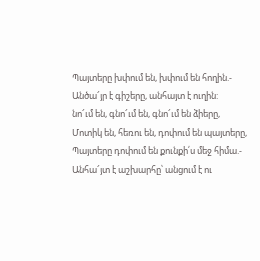Պայտերը խփում են, խփում են հողին.-
Անծա՜յր է գիշերը, անհայտ է ուղին:
նո՜ւմ են, գնո՜ւմ են, գնո՜ւմ են ձիերը,
Մոտիկ են, հեռու են, դոփում են պայտերը,
Պայտերը դոփում են քունքի՛ս մեջ հիմա.-
Անհա՜յտ է աշխարհը՝ անցում է ու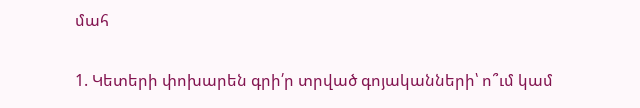մահ

1. Կետերի փոխարեն գրի՛ր տրված գոյականների՝ ո՞ւմ կամ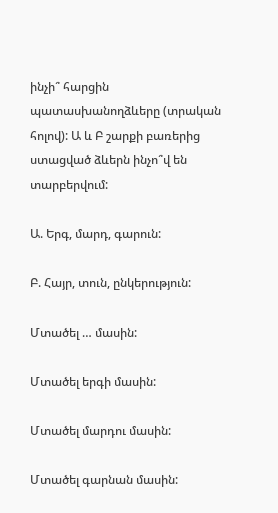ինչի՞ հարցին պատասխանողձևերը (տրական հոլով): Ա և Բ շարքի բառերից ստացված ձևերն ինչո՞վ են տարբերվում:

Ա. Երգ, մարդ, գարուն:

Բ. Հայր, տուն, ընկերություն:

Մտածել … մասին:

Մտածել երգի մասին:

Մտածել մարդու մասին:

Մտածել գարնան մասին: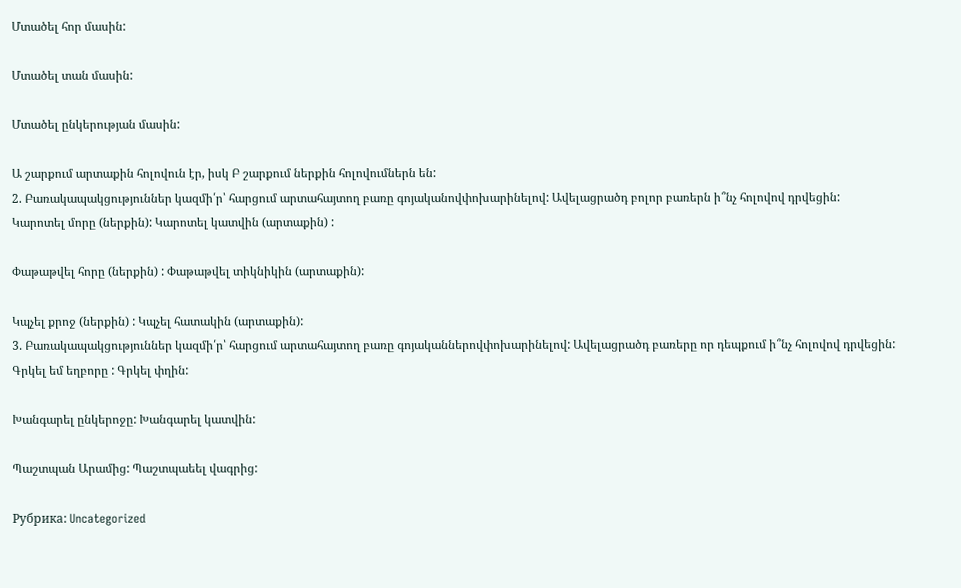Մտածել հոր մասին:

Մտածել տան մասին:

Մտածել ընկերության մասին:

Ա շարքում արտաքին հոլովուն էր, իսկ Բ շարքում ներքին հոլովումներն են:
2. Բառակապակցություններ կազմի՛ր՝ հարցում արտահայտող բառը գոյականովփոխարինելով: Ավելացրածդ բոլոր բառերն ի՞նչ հոլովով դրվեցին:
Կարոտել մորը (ներքին): Կարոտել կատվին (արտաքին) :

Փաթաթվել հորը (ներքին) : Փաթաթվել տիկնիկին (արտաքին):

Կպչել քրոջ (ներքին) : Կպչել հատակին (արտաքին):
3. Բառակապակցություններ կազմի՛ր՝ հարցում արտահայտող բառը գոյականներովփոխարինելով: Ավելացրածդ բառերը որ դեպքում ի՞նչ հոլովով դրվեցին:
Գրկել եմ եղբորը : Գրկել փղին:

Խանգարել ընկերոջը: Խանգարել կատվին:

Պաշտպան Արամից: Պաշտպաեել վագրից:

Рубрика: Uncategorized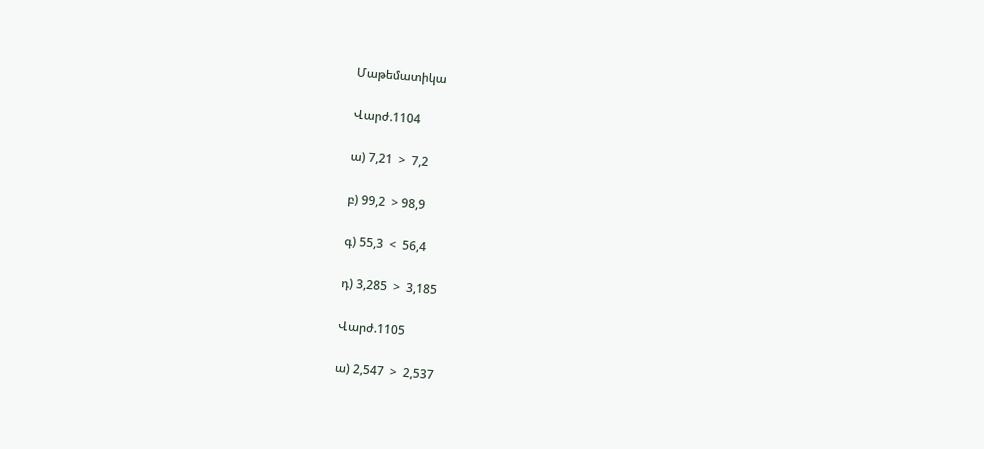Մաթեմատիկա

Վարժ.1104

ա) 7,21  >  7,2

բ) 99,2  > 98,9

գ) 55,3  <  56,4

դ) 3,285  >  3,185

Վարժ.1105

ա) 2,547  >  2,537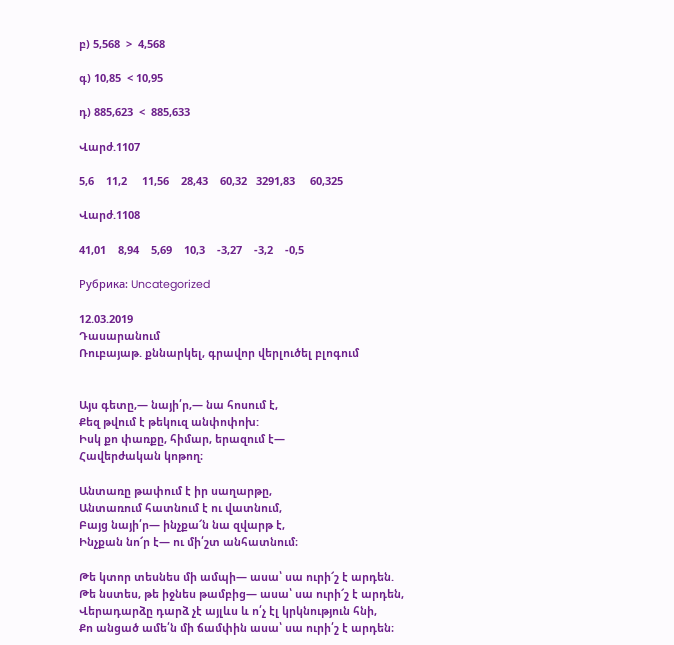բ) 5,568  >  4,568

գ) 10,85  < 10,95

դ) 885,623  <  885,633

Վարժ.1107

5,6    11,2     11,56    28,43    60,32   3291,83     60,325

Վարժ.1108

41,01    8,94    5,69    10,3    -3,27    -3,2    -0,5

Рубрика: Uncategorized

12.03.2019
Դասարանում
Ռուբայաթ. քննարկել, գրավոր վերլուծել բլոգում


Այս գետը,— նայի՛ր,— նա հոսում է,
Քեզ թվում է թեկուզ անփոփոխ:
Իսկ քո փառքը, հիմար, երազում է—
Հավերժական կոթող։

Անտառը թափում է իր սաղարթը,
Անտառում հատնում է ու վատնում,
Բայց նայի՛ր— ինչքա՜ն նա զվարթ է,
Ինչքան նո՜ր է— ու մի՛շտ անհատնում։

Թե կտոր տեսնես մի ամպի— ասա՝ սա ուրի՜շ է արդեն.
Թե նստես, թե իջնես թամբից— ասա՝ սա ուրի՜շ է արդեն,
Վերադարձը դարձ չէ այլևս և ո՛չ էլ կրկնություն հնի,
Քո անցած ամե՛ն մի ճամփին ասա՝ սա ուրի՛շ է արդեն։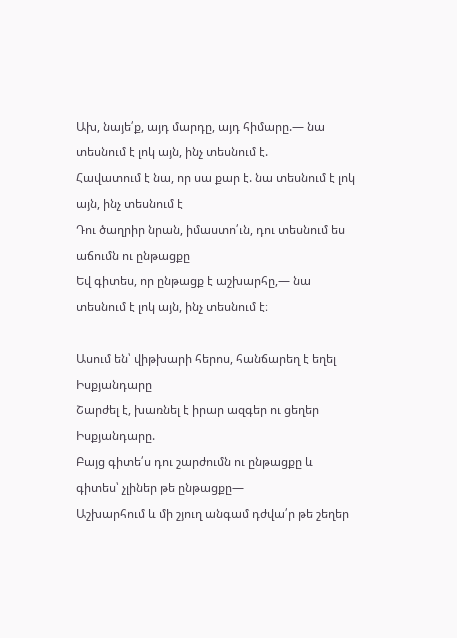Ախ, նայե՛ք, այդ մարդը, այդ հիմարը.— նա տեսնում է լոկ այն, ինչ տեսնում է.
Հավատում է նա, որ սա քար է. նա տեսնում է լոկ այն, ինչ տեսնում է
Դու ծաղրիր նրան, իմաստո՛ւն, դու տեսնում ես աճումն ու ընթացքը
Եվ գիտես, որ ընթացք է աշխարհը,— նա տեսնում է լոկ այն, ինչ տեսնում է։

Ասում են՝ վիթխարի հերոս, հանճարեղ է եղել Իսքյանդարը
Շարժել է, խառնել է իրար ազգեր ու ցեղեր Իսքյանդարը.
Բայց գիտե՛ս դու շարժումն ու ընթացքը և գիտես՝ չլիներ թե ընթացքը—
Աշխարհում և մի շյուղ անգամ դժվա՛ր թե շեղեր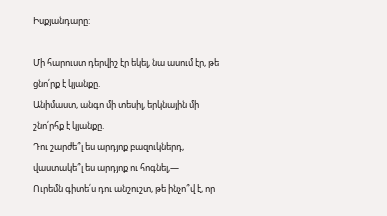Իսքյանդարը:

Մի հարուստ դերվիշ էր եկել, նա ասում էր, թե ցնո՛րք է կյանքը.
Անիմաստ, անգո մի տեսիլ, երկնային մի շնո՛րհք է կյանքը.
Դու շարժե՞լ ես արդյոք բազուկներդ, վաստակե՞լ ես արդյոք ու հոգնել,—
Ուրեմն գիտե՛ս դու անշուշտ, թե ինչո՞վ է, որ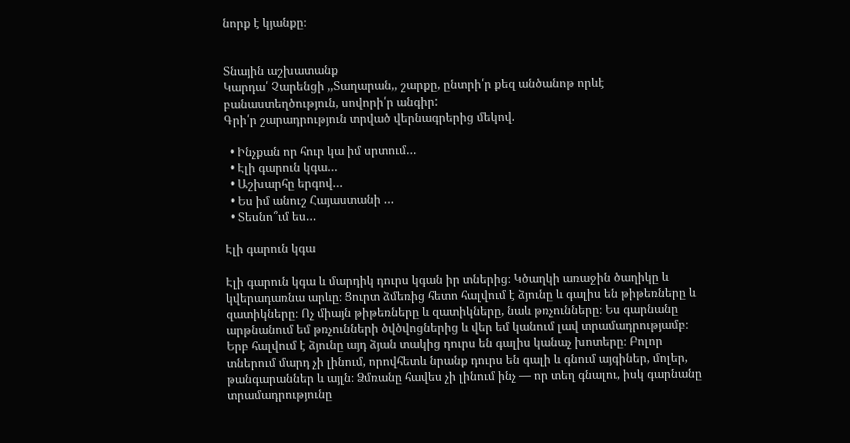նորք է կյանքը։


Տնային աշխատանք
Կարդա՛ Չարենցի ,,Տաղարան,, շարքը, ընտրի՛ր քեզ անծանոթ որևէ բանաստեղծություն, սովորի՛ր անգիր:
Գրի՛ր շարադրություն տրված վերնագրերից մեկով.

  • Ինչքան որ հուր կա իմ սրտում…
  • Էլի գարուն կգա…
  • Աշխարհը երգով…
  • Ես իմ անուշ Հայաստանի …
  • Տեսնո՞ւմ ես…

Էլի գարուն կգա

Էլի գարուն կգա և մարդիկ դուրս կգան իր տներից։ Կծաղկի առաջին ծաղիկը և կվերադառնա արևը։ Ցուրտ ձմեռից հետո հալվում է ձյունը և գալիս են թիթեռները և զատիկները։ Ոչ միայն թիթեռները և զատիկները, նաև թռչունները։ Ես գարնանը արթնանում եմ թռչունների ծվծվոցներից և վեր եմ կանում լավ տրամադրությամբ։ Երբ հալվում է ձյունը այդ ձյան տակից դուրս են գալիս կանաչ խոտերը։ Բոլոր տներում մարդ չի լինում, որովհետև նրանք դուրս են գալի և գնում այգիներ, մոլեր, թանգարաններ և այլն։ Ձմռանը հավես չի լինում ինչ — որ տեղ գնալու, իսկ գարնանը տրամադրությունը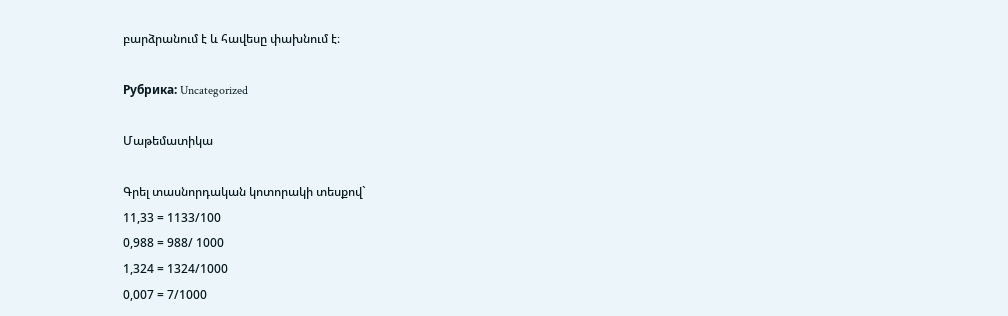բարձրանում է և հավեսը փախնում է։

Рубрика: Uncategorized

Մաթեմատիկա

Գրել տասնորդական կոտորակի տեսքով`
11,33 = 1133/100
0,988 = 988/ 1000
1,324 = 1324/1000
0,007 = 7/1000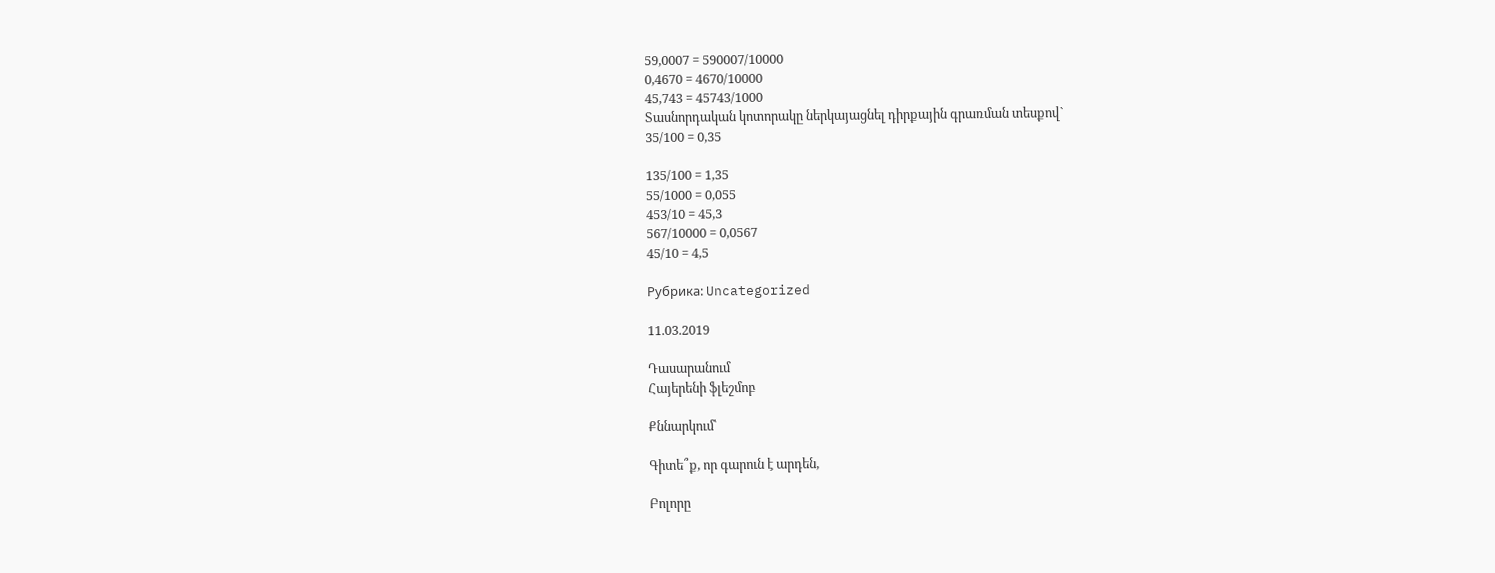59,0007 = 590007/10000
0,4670 = 4670/10000
45,743 = 45743/1000
Տասնորդական կոտորակը ներկայացնել դիրքային գրառման տեսքով`
35/100 = 0,35

135/100 = 1,35
55/1000 = 0,055
453/10 = 45,3
567/10000 = 0,0567
45/10 = 4,5

Рубрика: Uncategorized

11.03.2019

Դասարանում
Հայերենի ֆլեշմոբ

Քննարկում՝

Գիտե՞ք, որ գարուն է արդեն,

Բոլորը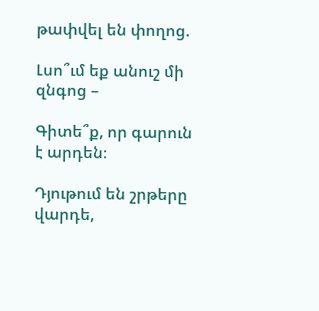թափվել են փողոց.

Լսո՞ւմ եք անուշ մի զնգոց –

Գիտե՞ք, որ գարուն է արդեն։

Դյութում են շրթերը վարդե,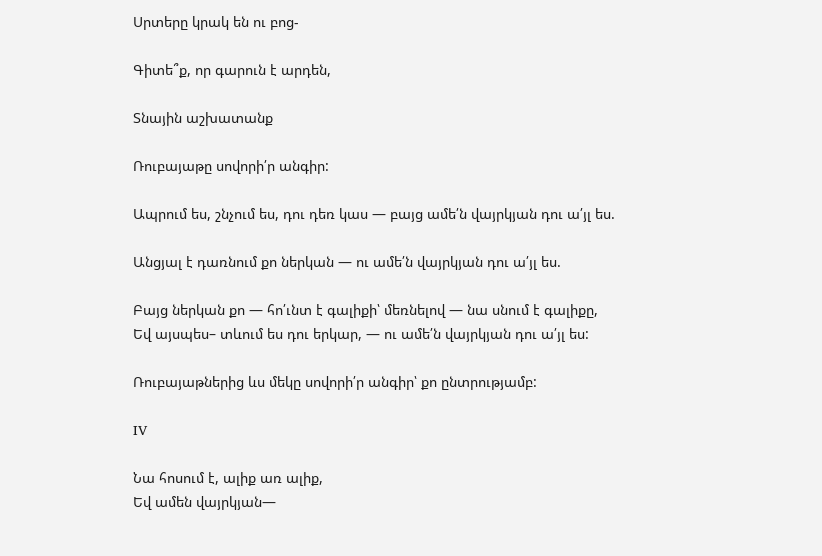Սրտերը կրակ են ու բոց-

Գիտե՞ք, որ գարուն է արդեն,

Տնային աշխատանք

Ռուբայաթը սովորի՛ր անգիր:

Ապրում ես, շնչում ես, դու դեռ կաս — բայց ամե՛ն վայրկյան դու ա՛յլ ես.

Անցյալ է դառնում քո ներկան — ու ամե՛ն վայրկյան դու ա՛յլ ես.

Բայց ներկան քո — հո՛ւնտ է գալիքի՝ մեռնելով — նա սնում է գալիքը,
Եվ այսպես– տևում ես դու երկար, — ու ամե՛ն վայրկյան դու ա՛յլ ես:

Ռուբայաթներից ևս մեկը սովորի՛ր անգիր՝ քո ընտրությամբ:

IV

Նա հոսում է, ալիք առ ալիք,
Եվ ամեն վայրկյան—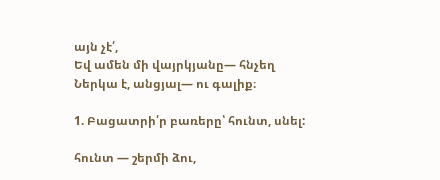այն չէ՛,
Եվ ամեն մի վայրկյանը— հնչեղ
Ներկա է, անցյալ— ու գալիք։

1. Բացատրի՛ր բառերը՝ հունտ, սնել:

հունտ — շերմի ձու,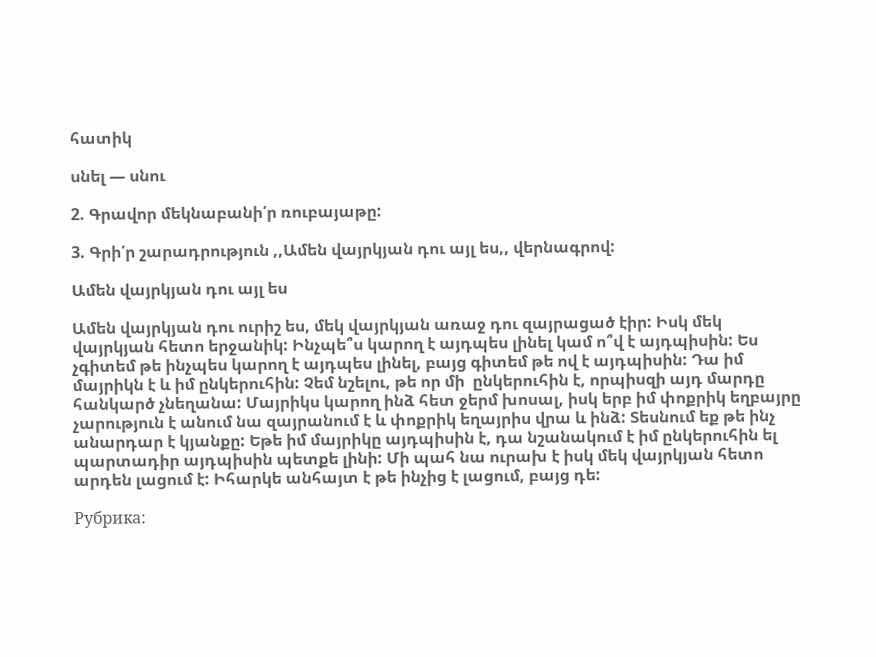հատիկ

սնել — սնու

2. Գրավոր մեկնաբանի՛ր ռուբայաթը:

3. Գրի՛ր շարադրություն ,,Ամեն վայրկյան դու այլ ես,, վերնագրով:

Ամեն վայրկյան դու այլ ես

Ամեն վայրկյան դու ուրիշ ես, մեկ վայրկյան առաջ դու զայրացած էիր: Իսկ մեկ վայրկյան հետո երջանիկ: Ինչպե՞ս կարող է այդպես լինել կամ ո՞վ է այդպիսին: Ես չգիտեմ թե ինչպես կարող է այդպես լինել, բայց գիտեմ թե ով է այդպիսին: Դա իմ մայրիկն է և իմ ընկերուհին: Չեմ նշելու, թե որ մի  ընկերուհին է, որպիսզի այդ մարդը հանկարծ չնեղանա: Մայրիկս կարող ինձ հետ ջերմ խոսալ, իսկ երբ իմ փոքրիկ եղբայրը չարություն է անում նա զայրանում է և փոքրիկ եղայրիս վրա և ինձ: Տեսնում եք թե ինչ անարդար է կյանքը: Եթե իմ մայրիկը այդպիսին է, դա նշանակում է իմ ընկերուհին ել պարտադիր այդպիսին պետքե լինի: Մի պահ նա ուրախ է իսկ մեկ վայրկյան հետո արդեն լացում է: Իհարկե անհայտ է թե ինչից է լացում, բայց դե:

Рубрика: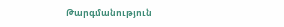Թարգմանություն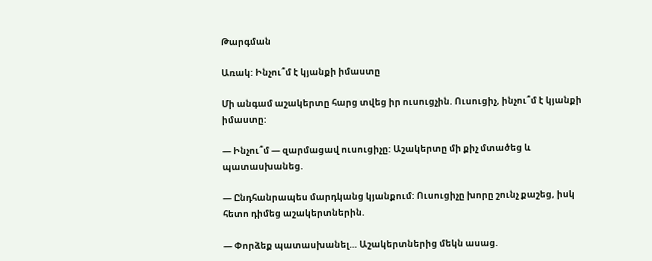Թարգման

Առակ: Ինչու՞մ է կյանքի իմաստը

Մի անգամ աշակերտը հարց տվեց իր ուսուցչին. Ուսուցիչ, ինչու՞մ է կյանքի իմաստը:

— Ինչու՞մ — զարմացավ ուսուցիչը: Աշակերտը մի քիչ մտածեց և պատասխանեց.

— Ընդհանրապես մարդկանց կյանքում: Ուսուցիչը խորը շունչ քաշեց, իսկ հետո դիմեց աշակերտներին.

— Փորձեք պատասխանել… Աշակերտներից մեկն ասաց.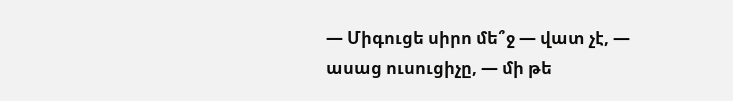— Միգուցե սիրո մե՞ջ — վատ չէ, — ասաց ուսուցիչը, — մի թե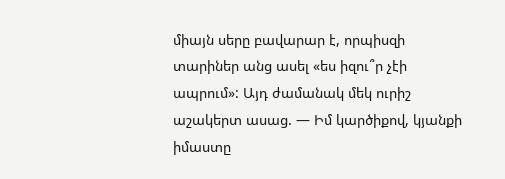միայն սերը բավարար է, որպիսզի տարիներ անց ասել «ես իզու՞ր չէի ապրում»: Այդ ժամանակ մեկ ուրիշ աշակերտ ասաց. — Իմ կարծիքով, կյանքի իմաստը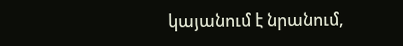կայանում է նրանում,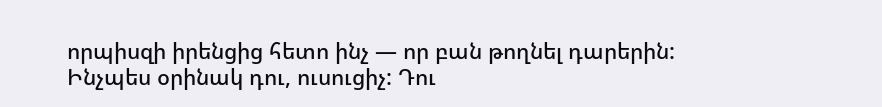որպիսզի իրենցից հետո ինչ — որ բան թողնել դարերին: Ինչպես օրինակ դու, ուսուցիչ: Դու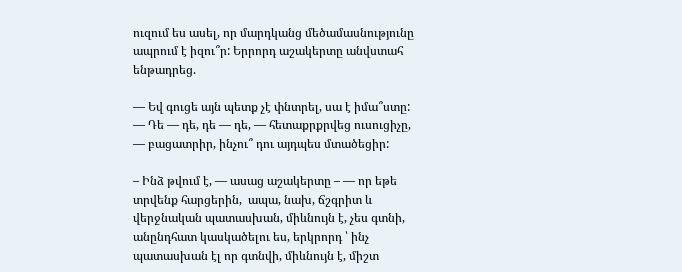ուզում ես ասել, որ մարդկանց մեծամասնությունը ապրում է իզու՞ր: Երրորդ աշակերտը անվստահ ենթադրեց.

— Եվ գուցե այն պետք չէ փնտրել, սա է իմա՞ստը: — Դե — դե, դե — դե, — հետաքրքրվեց ուսուցիչը, — բացատրիր, ինչու՞ դու այդպես մտածեցիր:

– Ինձ թվում է, — ասաց աշակերտը – — որ եթե տրվենք հարցերին,  ապա, նախ, ճշգրիտ և վերջնական պատասխան, միևնույն է, չես գտնի, անընդհատ կասկածելու ես, երկրորդ ՝ ինչ պատասխան էլ որ գտնվի, միևնույն է, միշտ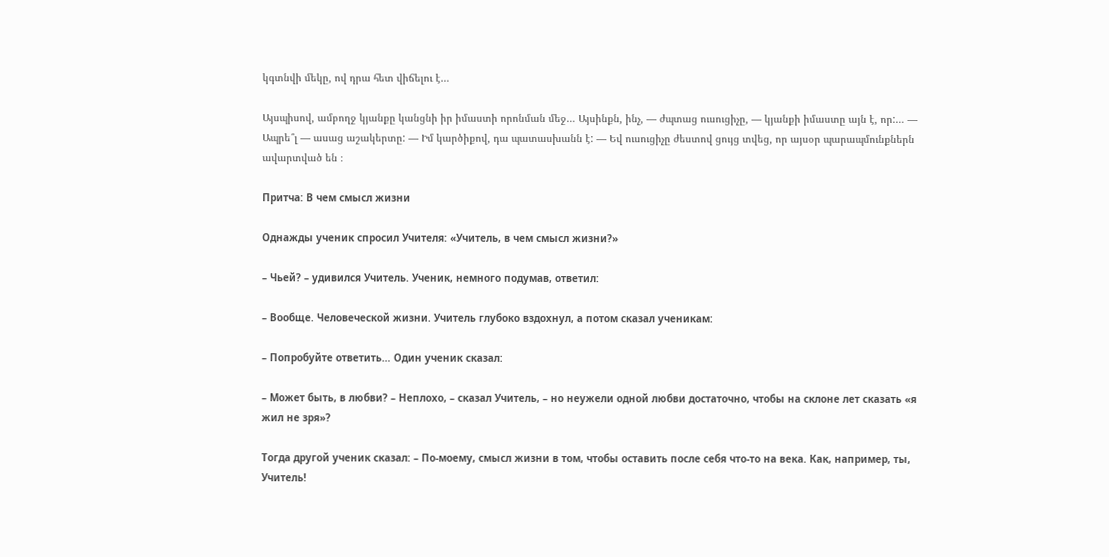կգտնվի մեկը, ով դրա հետ վիճելու է…

Այսպիսով, ամբողջ կյանքը կանցնի իր իմաստի որոնման մեջ… Այսինքն, ինչ, — ժպտաց ուսուցիչը, — կյանքի իմաստը այն է, որ:… — Ապրե՞լ — ասաց աշակերտը: — Իմ կարծիքով, դա պատասխանն է: — Եվ ուսուցիչը ժեստով ցույց տվեց, որ այսօր պարապմունքներն ավարտված են ։

Притча: В чем смысл жизни

Однажды ученик спросил Учителя: «Учитель, в чем смысл жизни?»

– Чьей? – удивился Учитель. Ученик, немного подумав, ответил:

– Вообще. Человеческой жизни. Учитель глубоко вздохнул, а потом сказал ученикам:

– Попробуйте ответить… Один ученик сказал:

– Может быть, в любви? – Неплохо, – сказал Учитель, – но неужели одной любви достаточно, чтобы на склоне лет сказать «я жил не зря»?

Тогда другой ученик сказал: – По-моему, смысл жизни в том, чтобы оставить после себя что-то на века. Как, например, ты, Учитель!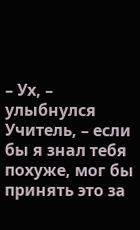– Ух, – улыбнулся Учитель, – если бы я знал тебя похуже, мог бы принять это за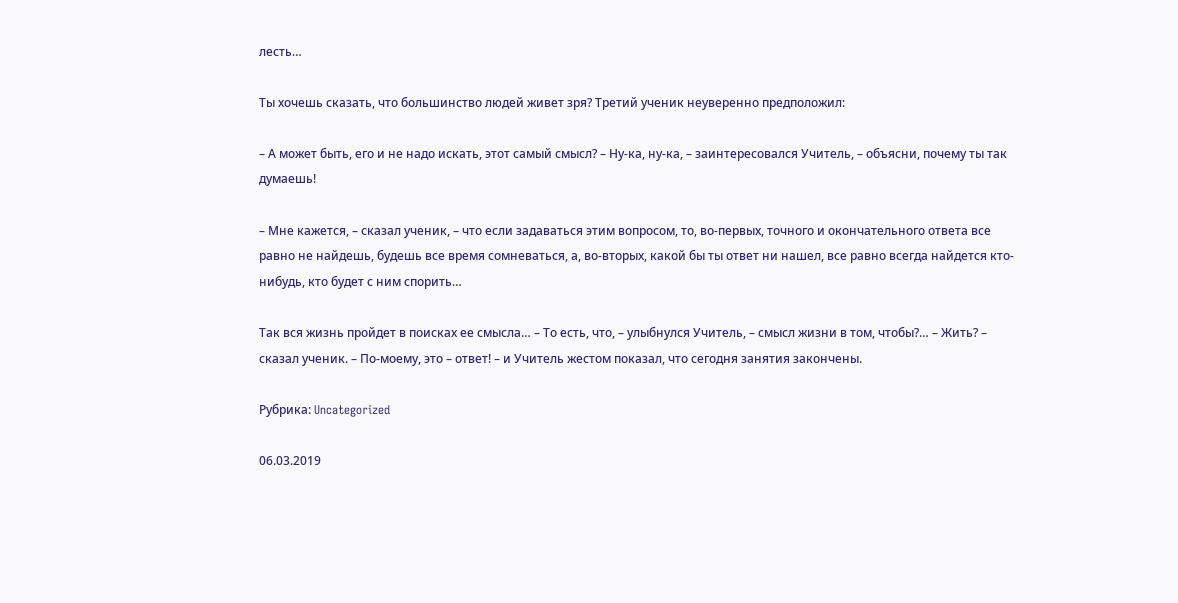лесть…

Ты хочешь сказать, что большинство людей живет зря? Третий ученик неуверенно предположил:

– А может быть, его и не надо искать, этот самый смысл? – Ну-ка, ну-ка, – заинтересовался Учитель, – объясни, почему ты так думаешь!

– Мне кажется, – сказал ученик, – что если задаваться этим вопросом, то, во-первых, точного и окончательного ответа все равно не найдешь, будешь все время сомневаться, а, во-вторых, какой бы ты ответ ни нашел, все равно всегда найдется кто-нибудь, кто будет с ним спорить…

Так вся жизнь пройдет в поисках ее смысла… – То есть, что, – улыбнулся Учитель, – смысл жизни в том, чтобы?… – Жить? – сказал ученик. – По-моему, это – ответ! – и Учитель жестом показал, что сегодня занятия закончены.

Рубрика: Uncategorized

06.03.2019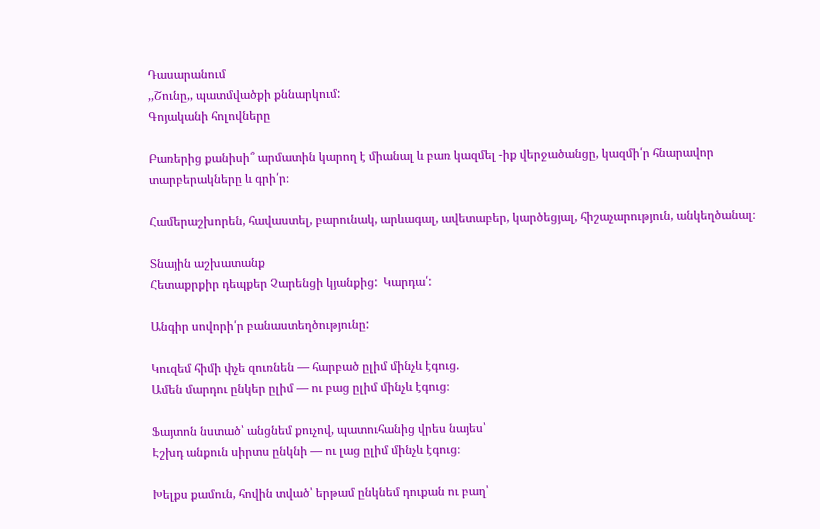Դասարանում
,,Շունը,, պատմվածքի քննարկում:
Գոյականի հոլովները

Բառերից քանիսի՞ արմատին կարող է միանալ և բառ կազմել -իք վերջածանցը, կազմի՛ր հնարավոր տարբերակները և գրի՛ր։

Համերաշխորեն, հավաստել, բարունակ, արևագալ, ավետաբեր, կարծեցյալ, հիշաչարություն, անկեղծանալ։

Տնային աշխատանք
Հետաքրքիր դեպքեր Չարենցի կյանքից:  Կարդա՛:

Անգիր սովորի՛ր բանաստեղծությունը:

Կուզեմ հիմի փչե զուռնեն — հարբած ըլիմ մինչև էգուց.
Ամեն մարդու ընկեր ըլիմ — ու բաց ըլիմ մինչև էգուց։

Ֆայտոն նստած՝ անցնեմ քուչով, պատուհանից վրես նայես՝
Էշխդ անքուն սիրտս ընկնի — ու լաց ըլիմ մինչև էգուց։

Խելքս քամուն, հովին տված՝ երթամ ընկնեմ դուքան ու բաղ՝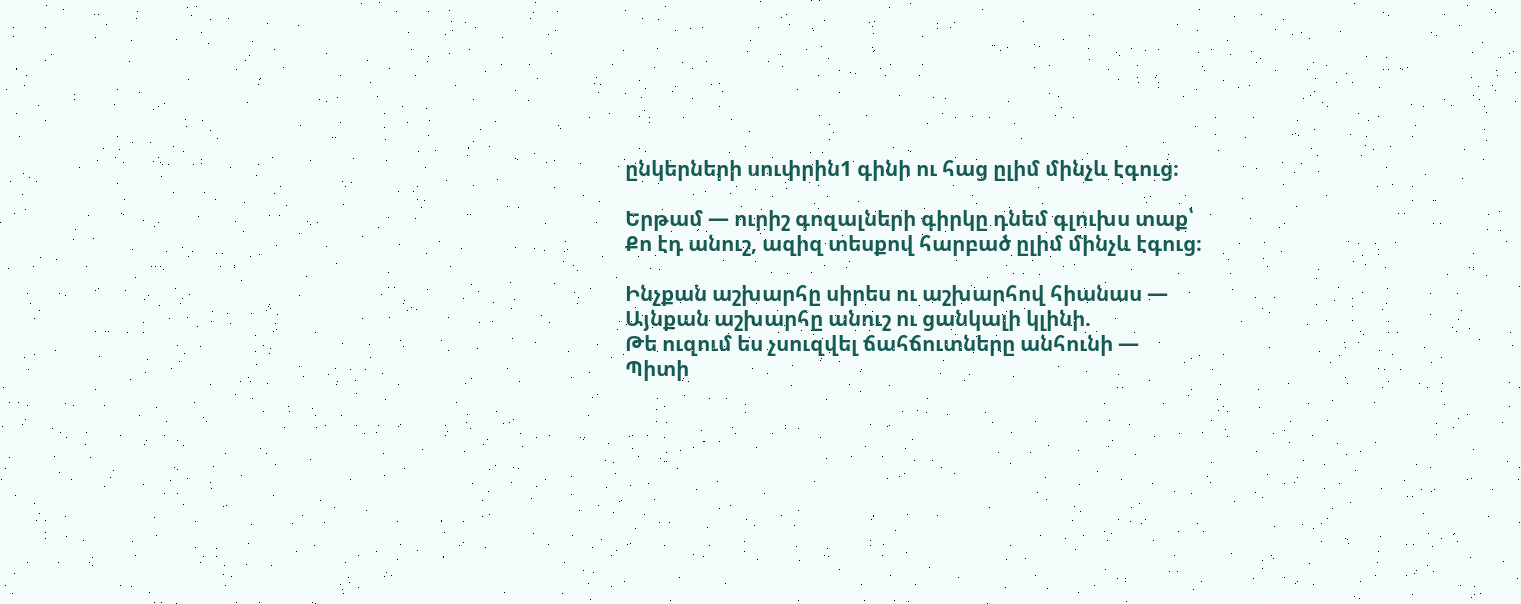ընկերների սուփրին1 գինի ու հաց ըլիմ մինչև էգուց։

Երթամ — ուրիշ գոզալների գիրկը դնեմ գլուխս տաք՝
Քո էդ անուշ, ազիզ տեսքով հարբած ըլիմ մինչև էգուց։

Ինչքան աշխարհը սիրես ու աշխարհով հիանաս —
Այնքան աշխարհը անուշ ու ցանկալի կլինի.
Թե ուզում ես չսուզվել ճահճուտները անհունի —
Պիտի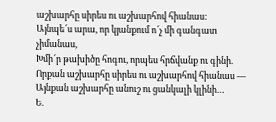աշխարհը սիրես ու աշխարհով հիանաս:
Այնպե՜ս արա, որ կյանքում ո՜չ մի գանգատ չիմանաս,
Խմի՜ր թախիծը հոգու, որպես հրճվանք ու գինի.
Որքան աշխարհը սիրես ու աշխարհով հիանաս —
Այնքան աշխարհը անուշ ու ցանկալի կլինի…
Ե.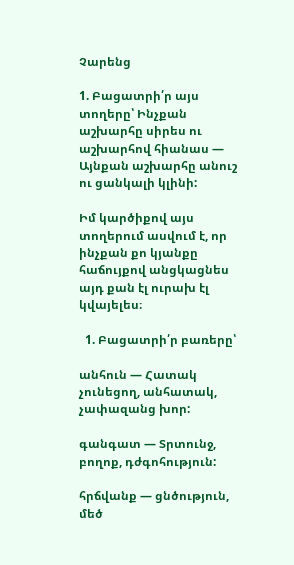Չարենց

1. Բացատրի՛ր այս տողերը՝ Ինչքան աշխարհը սիրես ու աշխարհով հիանաս —
Այնքան աշխարհը անուշ ու ցանկալի կլինի:

Իմ կարծիքով այս տողերում ասվում է, որ ինչքան քո կյանքը հաճույքով անցկացնես այդ քան էլ ուրախ էլ կվայելես։

  1. Բացատրի՛ր բառերը՝

անհուն — Հատակ չունեցող, անհատակ, չափազանց խոր:

գանգատ — Տրտունջ, բողոք, դժգոհություն:

հրճվանք — ցնծություն, մեծ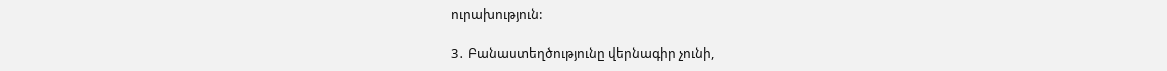ուրախություն:

3․ Բանաստեղծությունը վերնագիր չունի,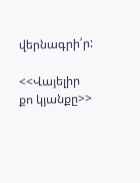վերնագրի՛ր:

<<Վայելիր քո կյանքը>>